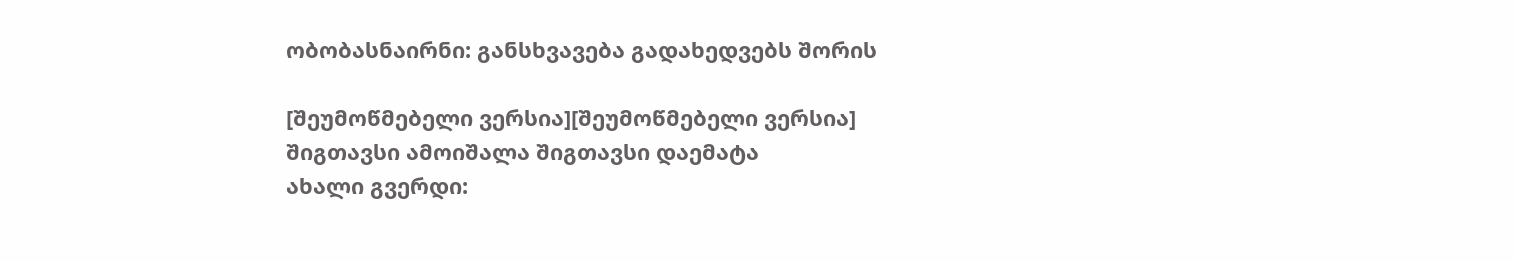ობობასნაირნი: განსხვავება გადახედვებს შორის

[შეუმოწმებელი ვერსია][შეუმოწმებელი ვერსია]
შიგთავსი ამოიშალა შიგთავსი დაემატა
ახალი გვერდი: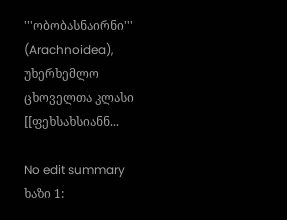'''ობობასნაირნი''' (Arachnoidea), უხერხემლო ცხოველთა კლასი [[ფეხსახსიანნ...

No edit summary
ხაზი 1: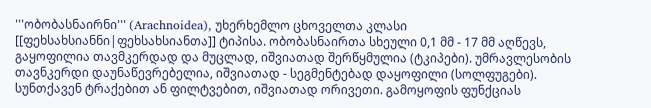'''ობობასნაირნი''' (Arachnoidea), უხერხემლო ცხოველთა კლასი [[ფეხსახსიანნი|ფეხსახსიანთა]] ტიპისა. ობობასნაირთა სხეული 0,1 მმ - 17 მმ აღწევს, გაყოფილია თავმკერდად და მუცლად, იშვიათად შერწყმულია (ტკიპები). უმრავლესობის თავნკერდი დაუნაწევრებელია, იშვიათად - სეგმენტებად დაყოფილი (სოლფუგები). სუნთქავენ ტრაქებით ან ფილტვებით, იშვიათად ორივეთი. გამოყოფის ფუნქციას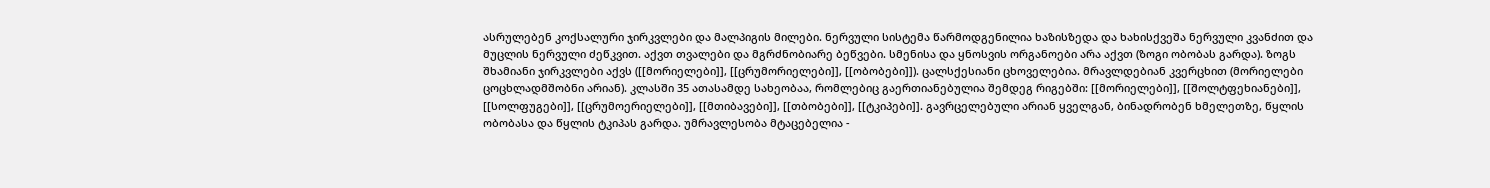ასრულებენ კოქსალური ჯირკვლები და მალპიგის მილები. ნერვული სისტემა წარმოდგენილია ხაზისზედა და ხახისქვეშა ნერვული კვანძით და მუცლის ნერვული ძეწკვით. აქვთ თვალები და მგრძნობიარე ბეწვები. სმენისა და ყნოსვის ორგანოები არა აქვთ (ზოგი ობობას გარდა). ზოგს შხამიანი ჯირკვლები აქვს ([[მორიელები]], [[ცრუმორიელები]], [[ობობები]]). ცალსქესიანი ცხოველებია. მრავლდებიან კვერცხით (მორიელები ცოცხლადმშობნი არიან). კლასში 35 ათასამდე სახეობაა, რომლებიც გაერთიანებულია შემდეგ რიგებში: [[მორიელები]], [[შოლტფეხიანები]], [[სოლფუგები]], [[ცრუმოერიელები]], [[მთიბავები]], [[თბობები]], [[ტკიპები]]. გავრცელებული არიან ყველგან, ბინადრობენ ხმელეთზე, წყლის ობობასა და წყლის ტკიპას გარდა. უმრავლესობა მტაცებელია -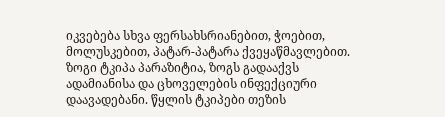იკვებება სხვა ფერსახსრიანებით, ჭოებით, მოლუსკებით, პატარ-პატარა ქვეყაწმავლებით. ზოგი ტკიპა პარაზიტია, ზოგს გადააქვს ადამიანისა და ცხოველების ინფექციური დაავადებანი. წყლის ტკიპები თეზის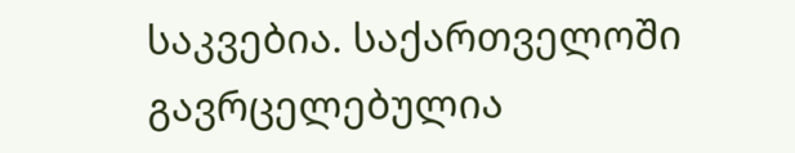საკვებია. საქართველოში გავრცელებულია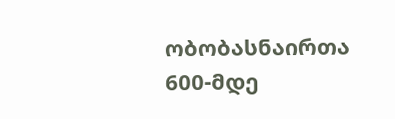ობობასნაირთა 600-მდე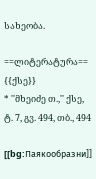სახეობა.

==ლიტერატურა==
{{ქსე}}
* ''მხეიძე თ.,'' ქსე, ტ. 7, გვ. 494, თბ., 494

[[bg:Паякообразни]]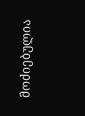მოძიებულია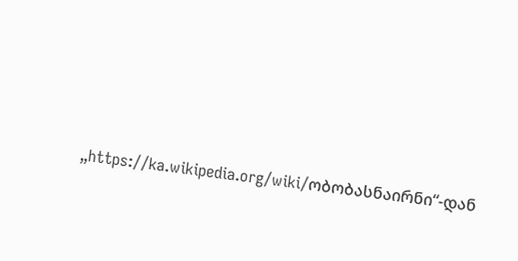„https://ka.wikipedia.org/wiki/ობობასნაირნი“-დან